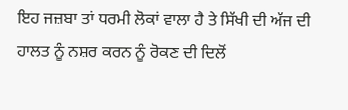ਇਹ ਜਜ਼ਬਾ ਤਾਂ ਧਰਮੀ ਲੋਕਾਂ ਵਾਲਾ ਹੈ ਤੇ ਸਿੱਖੀ ਦੀ ਅੱਜ ਦੀ ਹਾਲਤ ਨੂੰ ਨਸ਼ਰ ਕਰਨ ਨੂੰ ਰੋਕਣ ਦੀ ਦਿਲੋਂ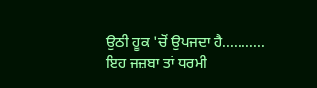ਉਠੀ ਹੂਕ 'ਚੋਂ ਉਪਜਦਾ ਹੈ...........
ਇਹ ਜਜ਼ਬਾ ਤਾਂ ਧਰਮੀ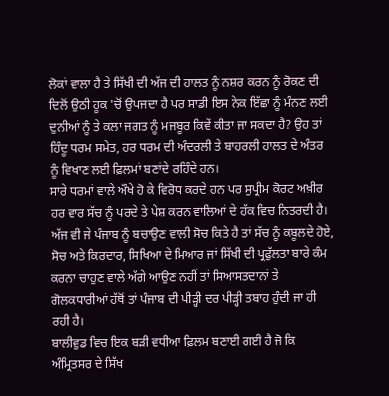ਲੋਕਾਂ ਵਾਲਾ ਹੈ ਤੇ ਸਿੱਖੀ ਦੀ ਅੱਜ ਦੀ ਹਾਲਤ ਨੂੰ ਨਸ਼ਰ ਕਰਨ ਨੂੰ ਰੋਕਣ ਦੀ ਦਿਲੋਂ ਉਠੀ ਹੂਕ 'ਚੋਂ ਉਪਜਦਾ ਹੈ ਪਰ ਸਾਡੀ ਇਸ ਨੇਕ ਇੱਛਾ ਨੂੰ ਮੰਨਣ ਲਈ ਦੁਨੀਆਂ ਨੂੰ ਤੇ ਕਲਾ ਜਗਤ ਨੂੰ ਮਜਬੂਰ ਕਿਵੇਂ ਕੀਤਾ ਜਾ ਸਕਦਾ ਹੈ? ਉਹ ਤਾਂ ਹਿੰਦੂ ਧਰਮ ਸਮੇਤ, ਹਰ ਧਰਮ ਦੀ ਅੰਦਰਲੀ ਤੇ ਬਾਹਰਲੀ ਹਾਲਤ ਦੇ ਅੰਤਰ ਨੂੰ ਵਿਖਾਣ ਲਈ ਫ਼ਿਲਮਾਂ ਬਣਾਂਦੇ ਰਹਿੰਦੇ ਹਨ।
ਸਾਰੇ ਧਰਮਾਂ ਵਾਲੇ ਔਖੇ ਹੋ ਕੇ ਵਿਰੋਧ ਕਰਦੇ ਹਨ ਪਰ ਸੁਪ੍ਰੀਮ ਕੋਰਟ ਅਖ਼ੀਰ ਹਰ ਵਾਰ ਸੱਚ ਨੂੰ ਪਰਦੇ ਤੇ ਪੇਸ਼ ਕਰਨ ਵਾਲਿਆਂ ਦੇ ਹੱਕ ਵਿਚ ਨਿਤਰਦੀ ਹੈ। ਅੱਜ ਵੀ ਜੇ ਪੰਜਾਬ ਨੂੰ ਬਚਾਉਣ ਵਾਲੀ ਸੋਚ ਕਿਤੇ ਹੈ ਤਾਂ ਸੱਚ ਨੂੰ ਕਬੂਲਦੇ ਹੋਏ, ਸੋਚ ਅਤੇ ਕਿਰਦਾਰ, ਸਿਖਿਆ ਦੇ ਮਿਆਰ ਜਾਂ ਸਿੱਖੀ ਦੀ ਪ੍ਰਫੁੱਲਤਾ ਬਾਰੇ ਕੰਮ ਕਰਨਾ ਚਾਹੁਣ ਵਾਲੇ ਅੱਗੇ ਆਉਣ ਨਹੀਂ ਤਾਂ ਸਿਆਸਤਦਾਨਾਂ ਤੇ ਗੋਲਕਧਾਰੀਆਂ ਹੱਥੋਂ ਤਾਂ ਪੰਜਾਬ ਦੀ ਪੀੜ੍ਹੀ ਦਰ ਪੀੜ੍ਹੀ ਤਬਾਹ ਹੁੰਦੀ ਜਾ ਹੀ ਰਹੀ ਹੈ।
ਬਾਲੀਵੁਡ ਵਿਚ ਇਕ ਬੜੀ ਵਧੀਆ ਫ਼ਿਲਮ ਬਣਾਈ ਗਈ ਹੈ ਜੋ ਕਿ ਅੰਮ੍ਰਿਤਸਰ ਦੇ ਸਿੱਖ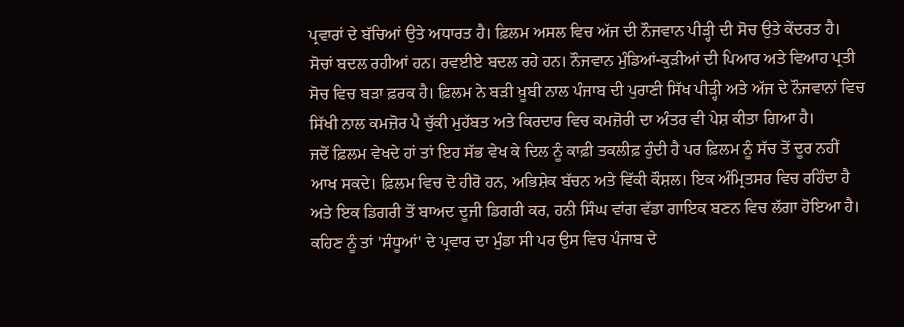ਪ੍ਰਵਾਰਾਂ ਦੇ ਬੱਚਿਆਂ ਉਤੇ ਅਧਾਰਤ ਹੈ। ਫ਼ਿਲਮ ਅਸਲ ਵਿਚ ਅੱਜ ਦੀ ਨੌਜਵਾਨ ਪੀੜ੍ਹੀ ਦੀ ਸੋਚ ਉਤੇ ਕੇਂਦਰਤ ਹੈ। ਸੋਚਾਂ ਬਦਲ ਰਹੀਆਂ ਹਨ। ਰਵਈਏ ਬਦਲ ਰਹੇ ਹਨ। ਨੌਜਵਾਨ ਮੁੰਡਿਆਂ-ਕੁੜੀਆਂ ਦੀ ਪਿਆਰ ਅਤੇ ਵਿਆਹ ਪ੍ਰਤੀ ਸੋਚ ਵਿਚ ਬੜਾ ਫ਼ਰਕ ਹੈ। ਫ਼ਿਲਮ ਨੇ ਬੜੀ ਖ਼ੂਬੀ ਨਾਲ ਪੰਜਾਬ ਦੀ ਪੁਰਾਣੀ ਸਿੱਖ ਪੀੜ੍ਹੀ ਅਤੇ ਅੱਜ ਦੇ ਨੌਜਵਾਨਾਂ ਵਿਚ ਸਿੱਖੀ ਨਾਲ ਕਮਜ਼ੋਰ ਪੈ ਚੁੱਕੀ ਮੁਹੱਬਤ ਅਤੇ ਕਿਰਦਾਰ ਵਿਚ ਕਮਜ਼ੋਰੀ ਦਾ ਅੰਤਰ ਵੀ ਪੇਸ਼ ਕੀਤਾ ਗਿਆ ਹੈ।
ਜਦੋਂ ਫ਼ਿਲਮ ਵੇਖਦੇ ਹਾਂ ਤਾਂ ਇਹ ਸੱਭ ਵੇਖ ਕੇ ਦਿਲ ਨੂੰ ਕਾਫ਼ੀ ਤਕਲੀਫ਼ ਹੁੰਦੀ ਹੈ ਪਰ ਫ਼ਿਲਮ ਨੂੰ ਸੱਚ ਤੋਂ ਦੂਰ ਨਹੀਂ ਆਖ ਸਕਦੇ। ਫ਼ਿਲਮ ਵਿਚ ਦੋ ਹੀਰੋ ਹਨ, ਅਭਿਸ਼ੇਕ ਬੱਚਨ ਅਤੇ ਵਿੱਕੀ ਕੌਸ਼ਲ। ਇਕ ਅੰਮ੍ਰਿਤਸਰ ਵਿਚ ਰਹਿੰਦਾ ਹੈ ਅਤੇ ਇਕ ਡਿਗਰੀ ਤੋਂ ਬਾਅਦ ਦੂਜੀ ਡਿਗਰੀ ਕਰ, ਹਨੀ ਸਿੰਘ ਵਾਂਗ ਵੱਡਾ ਗਾਇਕ ਬਣਨ ਵਿਚ ਲੱਗਾ ਹੋਇਆ ਹੈ। ਕਹਿਣ ਨੂੰ ਤਾਂ 'ਸੰਧੂਆਂ' ਦੇ ਪ੍ਰਵਾਰ ਦਾ ਮੁੰਡਾ ਸੀ ਪਰ ਉਸ ਵਿਚ ਪੰਜਾਬ ਦੇ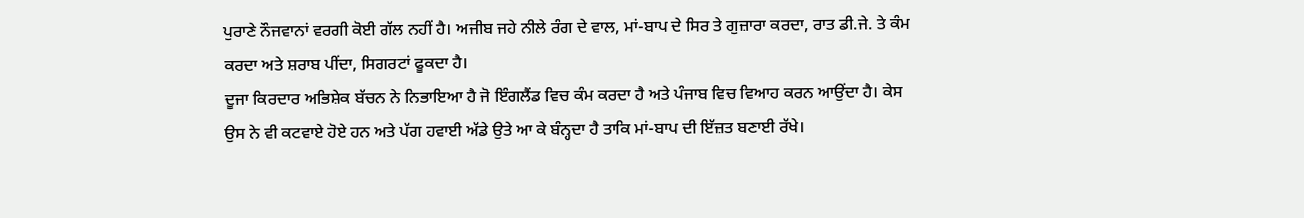ਪੁਰਾਣੇ ਨੌਜਵਾਨਾਂ ਵਰਗੀ ਕੋਈ ਗੱਲ ਨਹੀਂ ਹੈ। ਅਜੀਬ ਜਹੇ ਨੀਲੇ ਰੰਗ ਦੇ ਵਾਲ, ਮਾਂ-ਬਾਪ ਦੇ ਸਿਰ ਤੇ ਗੁਜ਼ਾਰਾ ਕਰਦਾ, ਰਾਤ ਡੀ.ਜੇ. ਤੇ ਕੰਮ ਕਰਦਾ ਅਤੇ ਸ਼ਰਾਬ ਪੀਂਦਾ, ਸਿਗਰਟਾਂ ਫੂਕਦਾ ਹੈ।
ਦੂਜਾ ਕਿਰਦਾਰ ਅਭਿਸ਼ੇਕ ਬੱਚਨ ਨੇ ਨਿਭਾਇਆ ਹੈ ਜੋ ਇੰਗਲੈਂਡ ਵਿਚ ਕੰਮ ਕਰਦਾ ਹੈ ਅਤੇ ਪੰਜਾਬ ਵਿਚ ਵਿਆਹ ਕਰਨ ਆਉਂਦਾ ਹੈ। ਕੇਸ ਉਸ ਨੇ ਵੀ ਕਟਵਾਏ ਹੋਏ ਹਨ ਅਤੇ ਪੱਗ ਹਵਾਈ ਅੱਡੇ ਉਤੇ ਆ ਕੇ ਬੰਨ੍ਹਦਾ ਹੈ ਤਾਕਿ ਮਾਂ-ਬਾਪ ਦੀ ਇੱਜ਼ਤ ਬਣਾਈ ਰੱਖੇ।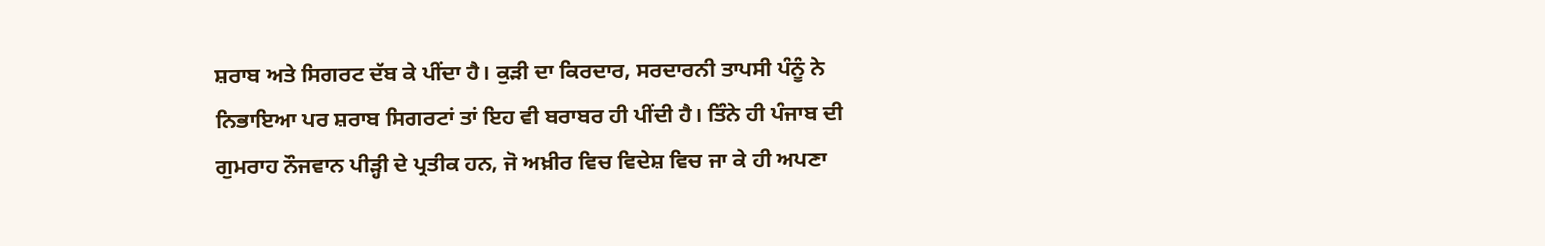ਸ਼ਰਾਬ ਅਤੇ ਸਿਗਰਟ ਦੱਬ ਕੇ ਪੀਂਦਾ ਹੈ। ਕੁੜੀ ਦਾ ਕਿਰਦਾਰ, ਸਰਦਾਰਨੀ ਤਾਪਸੀ ਪੰਨੂੰ ਨੇ ਨਿਭਾਇਆ ਪਰ ਸ਼ਰਾਬ ਸਿਗਰਟਾਂ ਤਾਂ ਇਹ ਵੀ ਬਰਾਬਰ ਹੀ ਪੀਂਦੀ ਹੈ। ਤਿੰਨੇ ਹੀ ਪੰਜਾਬ ਦੀ ਗੁਮਰਾਹ ਨੌਜਵਾਨ ਪੀੜ੍ਹੀ ਦੇ ਪ੍ਰਤੀਕ ਹਨ, ਜੋ ਅਖ਼ੀਰ ਵਿਚ ਵਿਦੇਸ਼ ਵਿਚ ਜਾ ਕੇ ਹੀ ਅਪਣਾ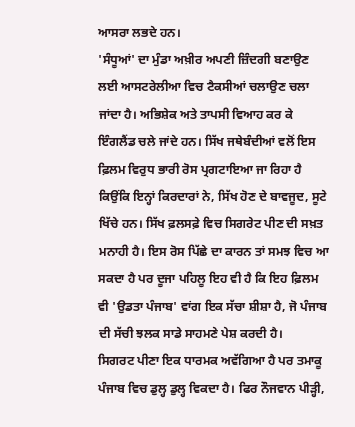ਆਸਰਾ ਲਭਦੇ ਹਨ।
'ਸੰਧੂਆਂ' ਦਾ ਮੁੰਡਾ ਅਖ਼ੀਰ ਅਪਣੀ ਜ਼ਿੰਦਗੀ ਬਣਾਉਣ ਲਈ ਆਸਟਰੇਲੀਆ ਵਿਚ ਟੈਕਸੀਆਂ ਚਲਾਉਣ ਚਲਾ ਜਾਂਦਾ ਹੈ। ਅਭਿਸ਼ੇਕ ਅਤੇ ਤਾਪਸੀ ਵਿਆਹ ਕਰ ਕੇ ਇੰਗਲੈਂਡ ਚਲੇ ਜਾਂਦੇ ਹਨ। ਸਿੱਖ ਜਥੇਬੰਦੀਆਂ ਵਲੋਂ ਇਸ ਫ਼ਿਲਮ ਵਿਰੁਧ ਭਾਰੀ ਰੋਸ ਪ੍ਰਗਟਾਇਆ ਜਾ ਰਿਹਾ ਹੈ ਕਿਉਂਕਿ ਇਨ੍ਹਾਂ ਕਿਰਦਾਰਾਂ ਨੇ, ਸਿੱਖ ਹੋਣ ਦੇ ਬਾਵਜੂਦ, ਸੂਟੇ ਖਿੱਚੇ ਹਨ। ਸਿੱਖ ਫ਼ਲਸਫ਼ੇ ਵਿਚ ਸਿਗਰੇਟ ਪੀਣ ਦੀ ਸਖ਼ਤ ਮਨਾਹੀ ਹੈ। ਇਸ ਰੋਸ ਪਿੱਛੇ ਦਾ ਕਾਰਨ ਤਾਂ ਸਮਝ ਵਿਚ ਆ ਸਕਦਾ ਹੈ ਪਰ ਦੂਜਾ ਪਹਿਲੂ ਇਹ ਵੀ ਹੈ ਕਿ ਇਹ ਫ਼ਿਲਮ ਵੀ 'ਉਡਤਾ ਪੰਜਾਬ' ਵਾਂਗ ਇਕ ਸੱਚਾ ਸ਼ੀਸ਼ਾ ਹੈ, ਜੋ ਪੰਜਾਬ ਦੀ ਸੱਚੀ ਝਲਕ ਸਾਡੇ ਸਾਹਮਣੇ ਪੇਸ਼ ਕਰਦੀ ਹੈ।
ਸਿਗਰਟ ਪੀਣਾ ਇਕ ਧਾਰਮਕ ਅਵੱਗਿਆ ਹੈ ਪਰ ਤਮਾਕੂ ਪੰਜਾਬ ਵਿਚ ਡੁਲ੍ਹ ਡੁਲ੍ਹ ਵਿਕਦਾ ਹੈ। ਫਿਰ ਨੌਜਵਾਨ ਪੀੜ੍ਹੀ,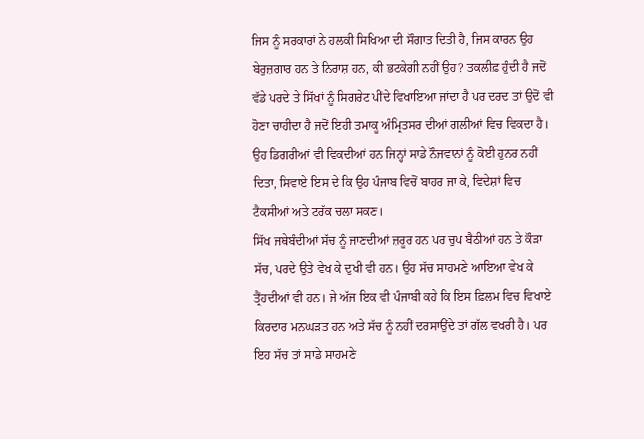ਜਿਸ ਨੂੰ ਸਰਕਾਰਾਂ ਨੇ ਹਲਕੀ ਸਿਖਿਆ ਦੀ ਸੌਗਾਤ ਦਿਤੀ ਹੈ, ਜਿਸ ਕਾਰਨ ਉਹ ਬੇਰੁਜ਼ਗਾਰ ਹਨ ਤੇ ਨਿਰਾਸ਼ ਹਨ, ਕੀ ਭਟਕੇਗੀ ਨਹੀਂ ਉਹ? ਤਕਲੀਫ਼ ਹੁੰਦੀ ਹੈ ਜਦੋਂ ਵੱਡੇ ਪਰਦੇ ਤੇ ਸਿੱਖਾਂ ਨੂੰ ਸਿਗਰੇਟ ਪੀਂਦੇ ਵਿਖਾਇਆ ਜਾਂਦਾ ਹੈ ਪਰ ਦਰਦ ਤਾਂ ਉਦੋਂ ਵੀ ਹੋਣਾ ਚਾਹੀਦਾ ਹੈ ਜਦੋਂ ਇਹੀ ਤਮਾਕੂ ਅੰਮ੍ਰਿਤਸਰ ਦੀਆਂ ਗਲੀਆਂ ਵਿਚ ਵਿਕਦਾ ਹੈ। ਉਹ ਡਿਗਰੀਆਂ ਵੀ ਵਿਕਦੀਆਂ ਹਨ ਜਿਨ੍ਹਾਂ ਸਾਡੇ ਨੌਜਵਾਨਾਂ ਨੂੰ ਕੋਈ ਹੁਨਰ ਨਹੀਂ ਦਿਤਾ, ਸਿਵਾਏ ਇਸ ਦੇ ਕਿ ਉਹ ਪੰਜਾਬ ਵਿਚੋਂ ਬਾਹਰ ਜਾ ਕੇ, ਵਿਦੇਸ਼ਾਂ ਵਿਚ ਟੈਕਸੀਆਂ ਅਤੇ ਟਰੱਕ ਚਲਾ ਸਕਣ।
ਸਿੱਖ ਜਥੇਬੰਦੀਆਂ ਸੱਚ ਨੂੰ ਜਾਣਦੀਆਂ ਜ਼ਰੂਰ ਹਨ ਪਰ ਚੁਪ ਬੈਠੀਆਂ ਹਨ ਤੇ ਕੌੜਾ ਸੱਚ, ਪਰਦੇ ਉਤੇ ਵੇਖ ਕੇ ਦੁਖੀ ਵੀ ਹਨ। ਉਹ ਸੱਚ ਸਾਹਮਣੇ ਆਇਆ ਵੇਖ ਕੇ ਤ੍ਰੈਂਹਦੀਆਂ ਵੀ ਹਨ। ਜੇ ਅੱਜ ਇਕ ਵੀ ਪੰਜਾਬੀ ਕਹੇ ਕਿ ਇਸ ਫ਼ਿਲਮ ਵਿਚ ਵਿਖਾਏ ਕਿਰਦਾਰ ਮਨਘੜਤ ਹਨ ਅਤੇ ਸੱਚ ਨੂੰ ਨਹੀਂ ਦਰਸਾਉਂਦੇ ਤਾਂ ਗੱਲ ਵਖਰੀ ਹੈ। ਪਰ ਇਹ ਸੱਚ ਤਾਂ ਸਾਡੇ ਸਾਹਮਣੇ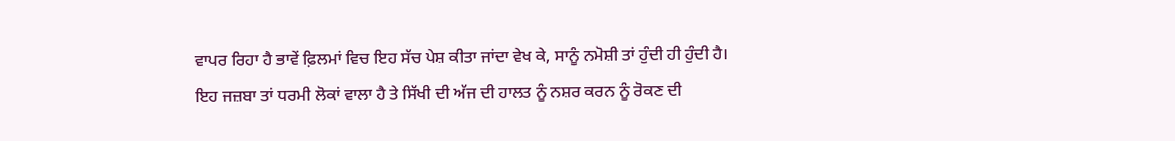ਵਾਪਰ ਰਿਹਾ ਹੈ ਭਾਵੇਂ ਫ਼ਿਲਮਾਂ ਵਿਚ ਇਹ ਸੱਚ ਪੇਸ਼ ਕੀਤਾ ਜਾਂਦਾ ਵੇਖ ਕੇ, ਸਾਨੂੰ ਨਮੋਸ਼ੀ ਤਾਂ ਹੁੰਦੀ ਹੀ ਹੁੰਦੀ ਹੈ।
ਇਹ ਜਜ਼ਬਾ ਤਾਂ ਧਰਮੀ ਲੋਕਾਂ ਵਾਲਾ ਹੈ ਤੇ ਸਿੱਖੀ ਦੀ ਅੱਜ ਦੀ ਹਾਲਤ ਨੂੰ ਨਸ਼ਰ ਕਰਨ ਨੂੰ ਰੋਕਣ ਦੀ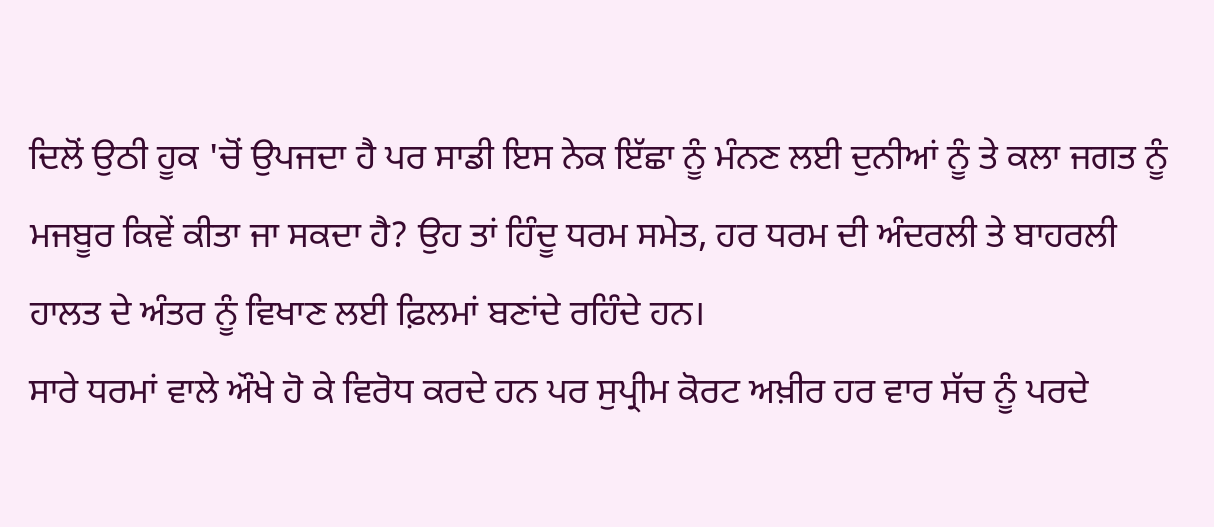ਦਿਲੋਂ ਉਠੀ ਹੂਕ 'ਚੋਂ ਉਪਜਦਾ ਹੈ ਪਰ ਸਾਡੀ ਇਸ ਨੇਕ ਇੱਛਾ ਨੂੰ ਮੰਨਣ ਲਈ ਦੁਨੀਆਂ ਨੂੰ ਤੇ ਕਲਾ ਜਗਤ ਨੂੰ ਮਜਬੂਰ ਕਿਵੇਂ ਕੀਤਾ ਜਾ ਸਕਦਾ ਹੈ? ਉਹ ਤਾਂ ਹਿੰਦੂ ਧਰਮ ਸਮੇਤ, ਹਰ ਧਰਮ ਦੀ ਅੰਦਰਲੀ ਤੇ ਬਾਹਰਲੀ ਹਾਲਤ ਦੇ ਅੰਤਰ ਨੂੰ ਵਿਖਾਣ ਲਈ ਫ਼ਿਲਮਾਂ ਬਣਾਂਦੇ ਰਹਿੰਦੇ ਹਨ।
ਸਾਰੇ ਧਰਮਾਂ ਵਾਲੇ ਔਖੇ ਹੋ ਕੇ ਵਿਰੋਧ ਕਰਦੇ ਹਨ ਪਰ ਸੁਪ੍ਰੀਮ ਕੋਰਟ ਅਖ਼ੀਰ ਹਰ ਵਾਰ ਸੱਚ ਨੂੰ ਪਰਦੇ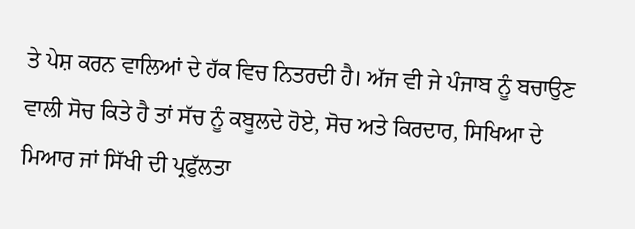ਤੇ ਪੇਸ਼ ਕਰਨ ਵਾਲਿਆਂ ਦੇ ਹੱਕ ਵਿਚ ਨਿਤਰਦੀ ਹੈ। ਅੱਜ ਵੀ ਜੇ ਪੰਜਾਬ ਨੂੰ ਬਚਾਉਣ ਵਾਲੀ ਸੋਚ ਕਿਤੇ ਹੈ ਤਾਂ ਸੱਚ ਨੂੰ ਕਬੂਲਦੇ ਹੋਏ, ਸੋਚ ਅਤੇ ਕਿਰਦਾਰ, ਸਿਖਿਆ ਦੇ ਮਿਆਰ ਜਾਂ ਸਿੱਖੀ ਦੀ ਪ੍ਰਫੁੱਲਤਾ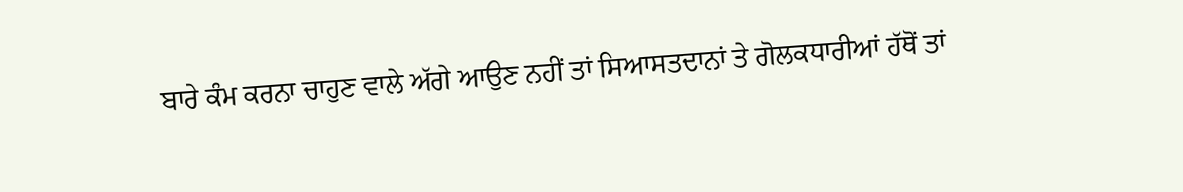ਬਾਰੇ ਕੰਮ ਕਰਨਾ ਚਾਹੁਣ ਵਾਲੇ ਅੱਗੇ ਆਉਣ ਨਹੀਂ ਤਾਂ ਸਿਆਸਤਦਾਨਾਂ ਤੇ ਗੋਲਕਧਾਰੀਆਂ ਹੱਥੋਂ ਤਾਂ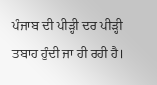ਪੰਜਾਬ ਦੀ ਪੀੜ੍ਹੀ ਦਰ ਪੀੜ੍ਹੀ ਤਬਾਹ ਹੁੰਦੀ ਜਾ ਹੀ ਰਹੀ ਹੈ।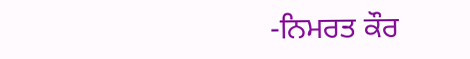-ਨਿਮਰਤ ਕੌਰ